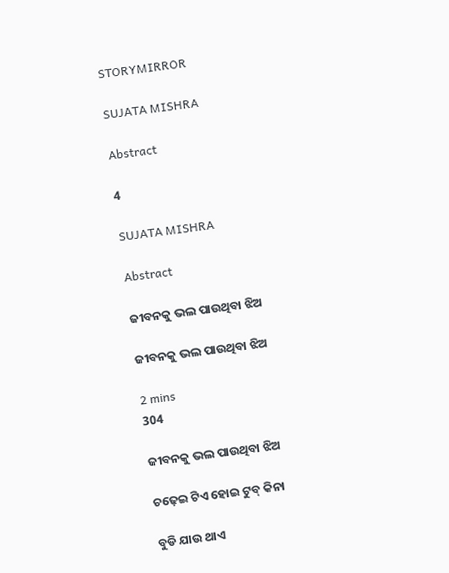STORYMIRROR

SUJATA MISHRA

Abstract

4

SUJATA MISHRA

Abstract

ଜୀବନକୁ ଭଲ ପାଉଥିବା ଝିଅ

ଜୀବନକୁ ଭଲ ପାଉଥିବା ଝିଅ

2 mins
304

ଜୀବନକୁ ଭଲ ପାଉଥିବା ଝିଅ

ଚଢ଼େଇ ଟିଏ ହୋଇ ଟୁବ୍ କିନା

ବୁଡି ଯାଉ ଥାଏ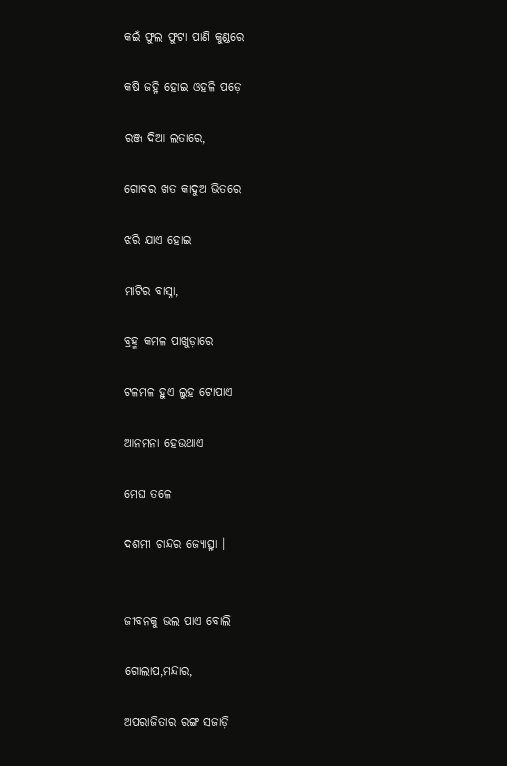କଇଁ ଫୁଲ ଫୁଟା ପାଣି କୁଣ୍ଡରେ

କଷି ଜହ୍ନି ହୋଇ ଓହଳି ପଡ଼େ

ରଞ୍ଜ ଦିଆ ଲତାରେ,

ଗୋବର ଖତ କାଦୁଅ ଭିତରେ

ଝରି ଯାଏ ହୋଇ

ମାଟିର ବାସ୍ନା,

ବ୍ରହ୍ମ କମଳ ପାଖୁଡ଼ାରେ

ଟଳମଳ ହୁଏ ଲୁହ ଟୋପାଏ

ଆନମନା ହେଉଥାଏ

ମେଘ ତଳେ

ଦଶମୀ ଚାନ୍ଦର ଜ୍ୟୋତ୍ସ୍ନା ।


ଜୀବନକୁ ଭଲ ପାଏ ବୋଲି

ଗୋଲାପ,ମନ୍ଦାର,

ଅପରାଜିତାର ରଙ୍ଗ ସଜାଡ଼ି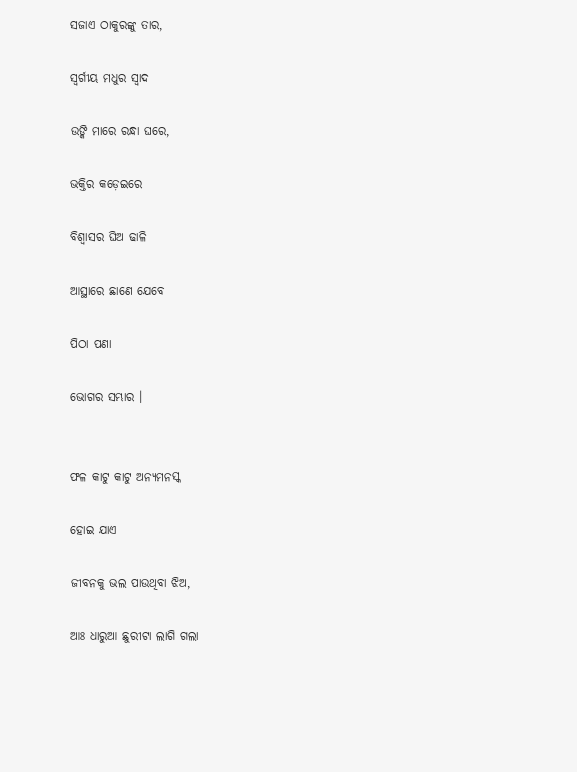ସଜାଏ ଠାକୁରଙ୍କୁ ତାର,

ସ୍ୱର୍ଗୀୟ ମଧୁର ସ୍ବାଦ

ଉଙ୍କି ମାରେ ରନ୍ଧା ଘରେ,

ଭକ୍ତିର କଡ଼େଇରେ

ବିଶ୍ୱାସର ଘିଅ ଢାଳି

ଆସ୍ଥାରେ ଛାଣେ ଯେବେ

ପିଠା ପଣା

ଭୋଗର ସମ୍ଭାର ।


ଫଳ କାଟୁ କାଟୁ ଅନ୍ୟମନସ୍କ

ହୋଇ ଯାଏ

ଜୀବନକୁ ଭଲ ପାଉଥିବା ଝିଅ,

ଆଃ ଧାରୁଆ ଛୁରୀଟା ଲାଗି ଗଲା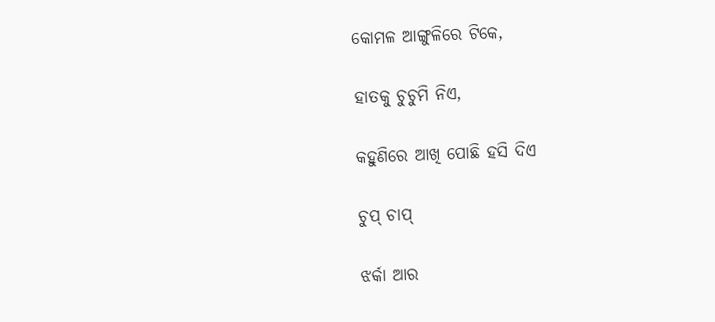କୋମଳ ଆଙ୍ଗୁଳିରେ ଟିକେ,

ହାତକୁ ଚୁଚୁମି ନିଏ,

କହୁଣିରେ ଆଖି ପୋଛି ହସି ଦିଏ

ଚୁପ୍ ଚାପ୍

ଝର୍କା ଆର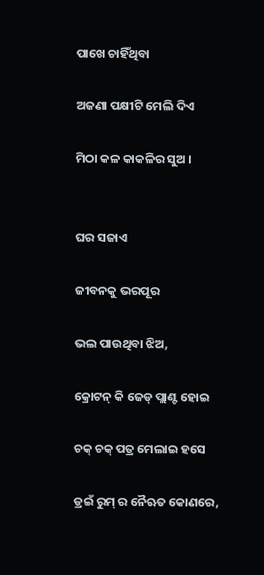ପାଖେ ଚାହିଁଥିବା

ଅଜଣା ପକ୍ଷୀଟି ମେଲି ଦିଏ

ମିଠା କଳ କାକଳିର ସୁଅ ।


ଘର ସଜାଏ

ଜୀବନକୁ ଭରପୂର

ଭଲ ପାଉଥିବା ଝିଅ,

କ୍ରୋଟନ୍ କି ଜେଡ୍ ପ୍ଲାଣ୍ଟ ହୋଇ

ଚକ୍ ଚକ୍ ପତ୍ର ମେଲାଇ ହସେ

ଡ୍ରଇଁ ରୁମ୍ ର ନୈଋତ କୋଣରେ,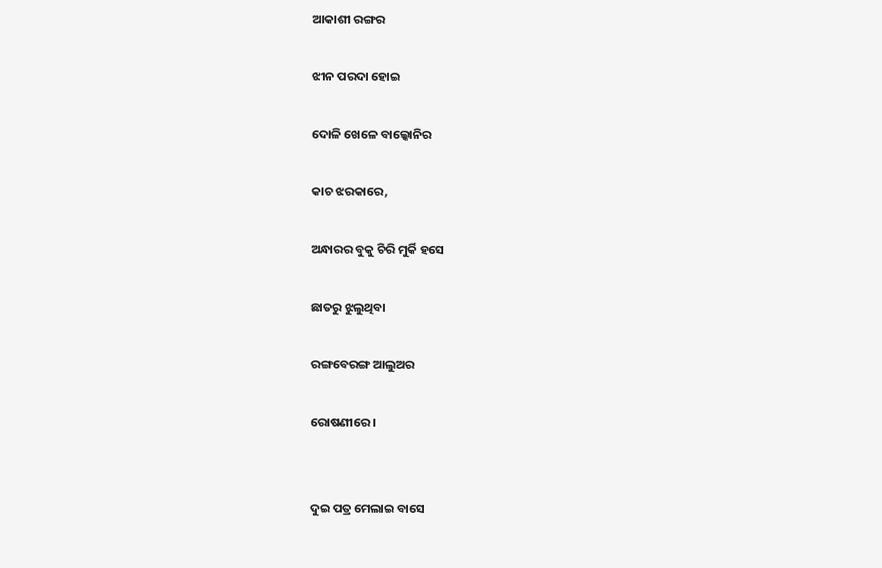ଆକାଶୀ ରଙ୍ଗର

ଝୀନ ପରଦା ହୋଇ

ଦୋଳି ଖେଳେ ବାଲ୍କୋନିର

କାଚ ଝରକାରେ,

ଅନ୍ଧାରର ବୁକୁ ଚିରି ମୁର୍କି ହସେ

ଛାତରୁ ଝୁଲୁଥିବା

ରଙ୍ଗବେରଙ୍ଗ ଆଲୁଅର

ରୋଷଣୀରେ ।


ଦୁଇ ପତ୍ର ମେଲାଇ ବାସେ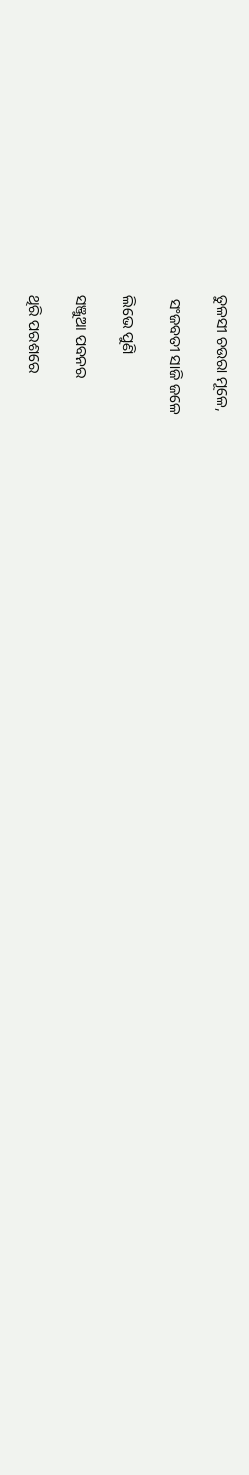ତୁଳସୀ ଚଉରା ମୂଳେ,

 ସଂଜବତୀ ସାଜି ଜଳେ

ଲିଭେ ପୁଣି

ସଞ୍ଜୁଆ ପବନର

ଥିରି ପରଶରେ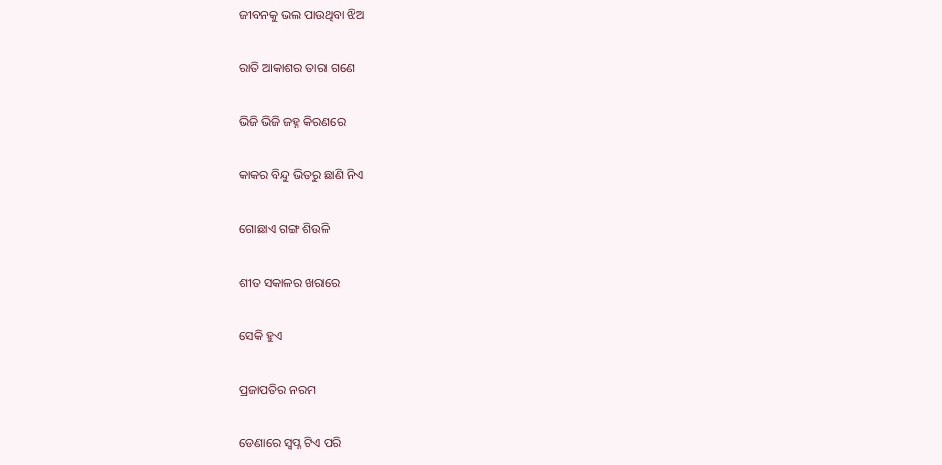ଜୀବନକୁ ଭଲ ପାଉଥିବା ଝିଅ

ରାତି ଆକାଶର ତାରା ଗଣେ

ଭିଜି ଭିଜି ଜହ୍ନ କିରଣରେ

କାକର ବିନ୍ଦୁ ଭିତରୁ ଛାଣି ନିଏ

ଗୋଛାଏ ଗଙ୍ଗ ଶିଉଳି

ଶୀତ ସକାଳର ଖରାରେ

ସେକି ହୁଏ

ପ୍ରଜାପତିର ନରମ

ଡେଣାରେ ସ୍ବପ୍ନ ଟିଏ ପରି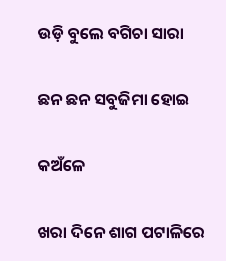ଉଡ଼ି ବୁଲେ ବଗିଚା ସାରା

ଛନ ଛନ ସବୁଜିମା ହୋଇ

କଅଁଳେ

ଖରା ଦିନେ ଶାଗ ପଟାଳିରେ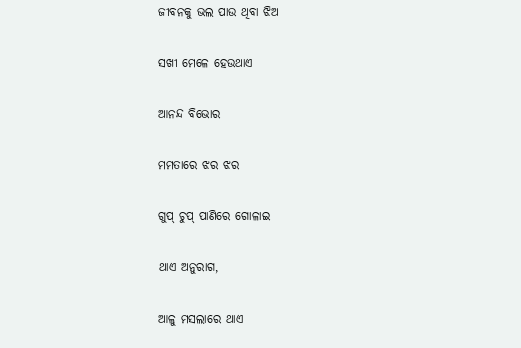ଜୀବନକୁ ଭଲ ପାଉ ଥିବା ଝିଅ

ସଖୀ ମେଳେ ହେଉଥାଏ

ଆନନ୍ଦ ବିଭୋର

ମମତାରେ ଝର ଝର

ଗୁପ୍ ଚୁପ୍ ପାଣିରେ ଗୋଳାଇ

ଥାଏ ଅନୁରାଗ,

ଆଳୁ ମସଲାରେ ଥାଏ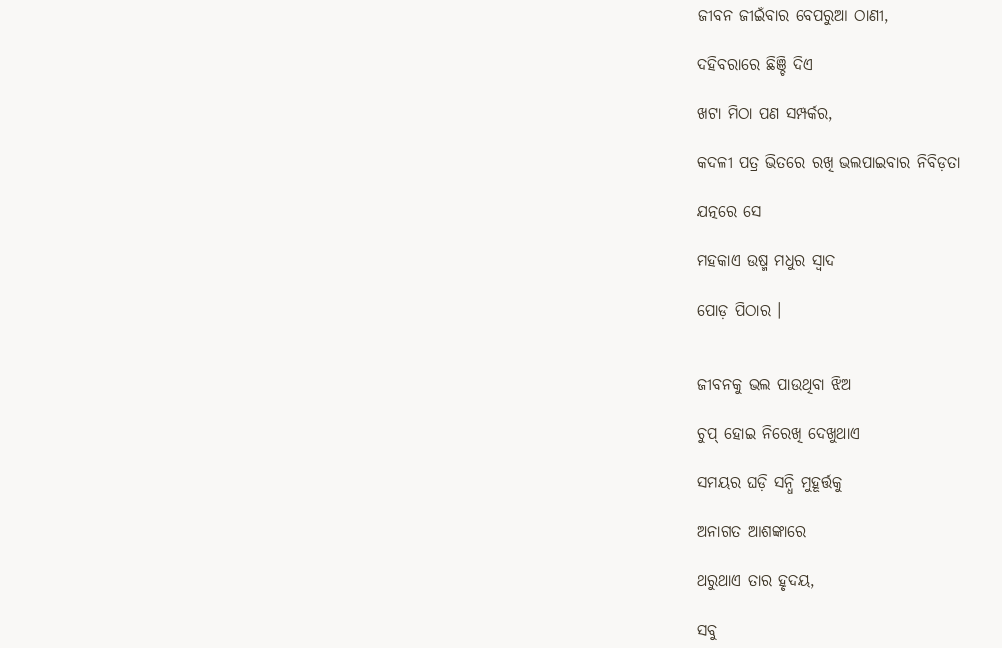ଜୀବନ ଜୀଇଁବାର ବେପରୁଆ ଠାଣୀ,

ଦହିବରାରେ ଛିଞ୍ଚି ଦିଏ

ଖଟା ମିଠା ପଣ ସମ୍ପର୍କର,

କଦଳୀ ପତ୍ର ଭିତରେ ରଖି ଭଲପାଇବାର ନିବିଡ଼ତା

ଯତ୍ନରେ ସେ

ମହକାଏ ଉଷ୍ମ ମଧୁର ସ୍ବାଦ

ପୋଡ଼ ପିଠାର ।


ଜୀବନକୁ ଭଲ ପାଉଥିବା ଝିଅ

ଚୁପ୍ ହୋଇ ନିରେଖି ଦେଖୁଥାଏ

ସମୟର ଘଡ଼ି ସନ୍ଧି ମୁହୂର୍ତ୍ତକୁ

ଅନାଗତ ଆଶଙ୍କାରେ

ଥରୁଥାଏ ତାର ହୃଦୟ,

ସବୁ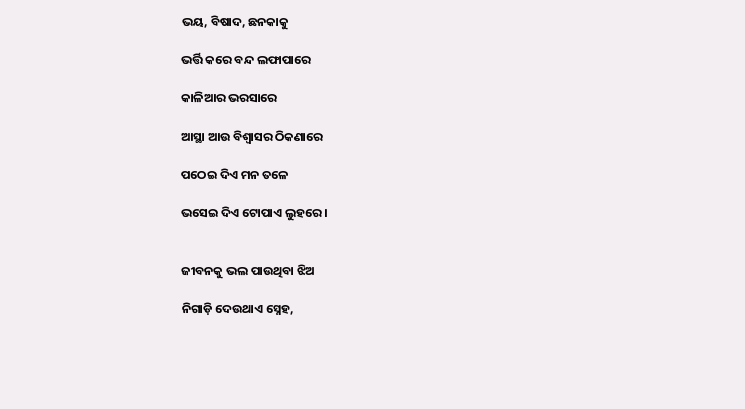ଭୟ, ବିଷାଦ, ଛନକାକୁ

ଭର୍ତ୍ତି କରେ ବନ୍ଦ ଲଫାପାରେ

କାଳିଆର ଭରସାରେ

ଆସ୍ଥା ଆଉ ବିଶ୍ଵାସର ଠିକଣାରେ

ପଠେଇ ଦିଏ ମନ ତଳେ

ଭସେଇ ଦିଏ ଟୋପାଏ ଲୁହରେ ।


ଜୀବନକୁ ଭଲ ପାଉଥିବା ଝିଅ

ନିଗାଡ଼ି ଦେଉଥାଏ ସ୍ନେହ,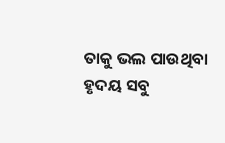ତାକୁ ଭଲ ପାଉଥିବା ହୃଦୟ ସବୁ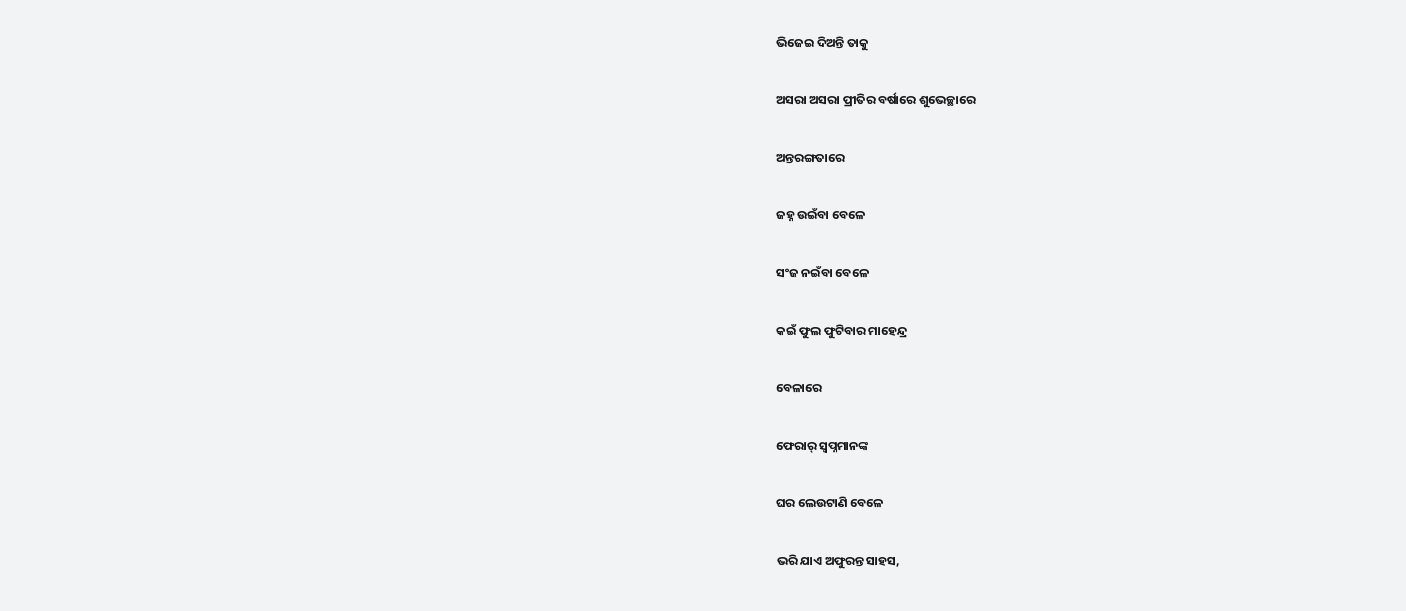ଭିଜେଇ ଦିଅନ୍ତି ତାକୁ

ଅସରା ଅସରା ପ୍ରୀତିର ବର୍ଷାରେ ଶୁଭେଚ୍ଛାରେ

ଅନ୍ତରଙ୍ଗତାରେ

ଜହ୍ନ ଉଇଁବା ବେଳେ

ସଂଜ ନଇଁବା ବେଳେ

କଇଁ ଫୁଲ ଫୁଟିବାର ମାହେନ୍ଦ୍ର

ବେଳାରେ

ଫେରାର୍ ସ୍ବପ୍ନମାନଙ୍କ

ଘର ଲେଉଟାଣି ବେଳେ

ଭରି ଯାଏ ଅଫୁରନ୍ତ ସାହସ,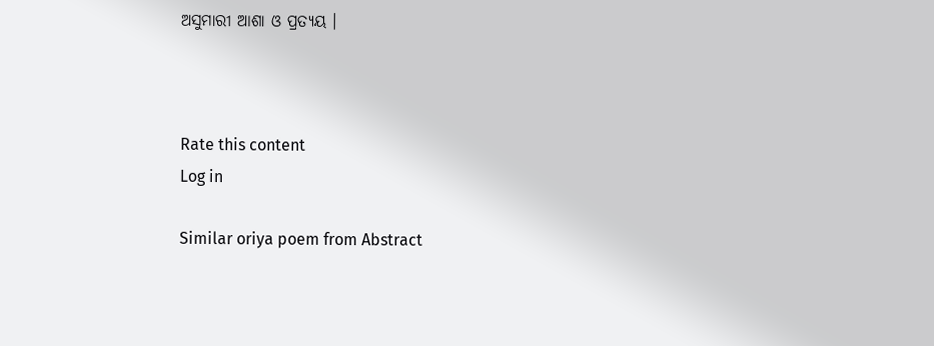ଅସୁମାରୀ ଆଶା ଓ ପ୍ରତ୍ୟୟ ।



Rate this content
Log in

Similar oriya poem from Abstract